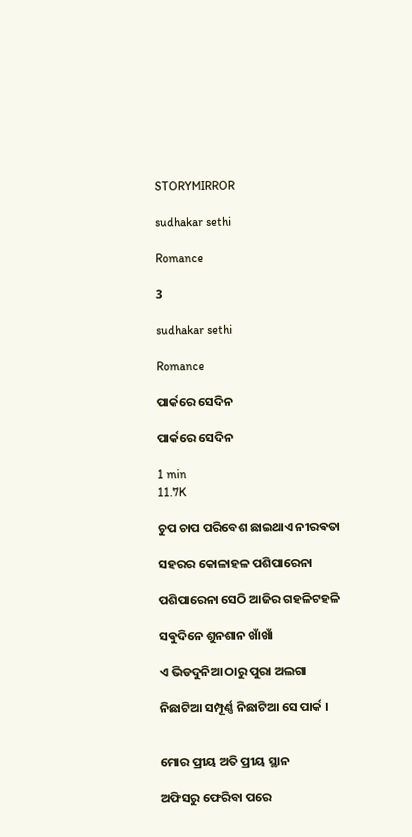STORYMIRROR

sudhakar sethi

Romance

3

sudhakar sethi

Romance

ପାର୍କରେ ସେଦିନ

ପାର୍କରେ ସେଦିନ

1 min
11.7K

ଚୁପ ଚାପ ପରିବେଶ ଛାଇଥାଏ ନୀରଵତା

ସହରର କୋଳାହଳ ପଶିପାରେନା

ପଶିପାରେନା ସେଠି ଆଜିର ଗହଳିଟହଳି

ସଵୁଦିନେ ଶୁନଶାନ ଖାଁଖାଁ

ଏ ଭିଡଦୁନିଆ ଠାରୁ ପୁରା ଅଲଗା

ନିଛାଟିଆ ସମ୍ପୂର୍ଣ୍ଣ ନିଛାଟିଆ ସେ ପାର୍କ ।


ମୋର ପ୍ରୀୟ ଅତି ପ୍ରୀୟ ସ୍ଥାନ

ଅଫିସରୁ ଫେରିବା ପରେ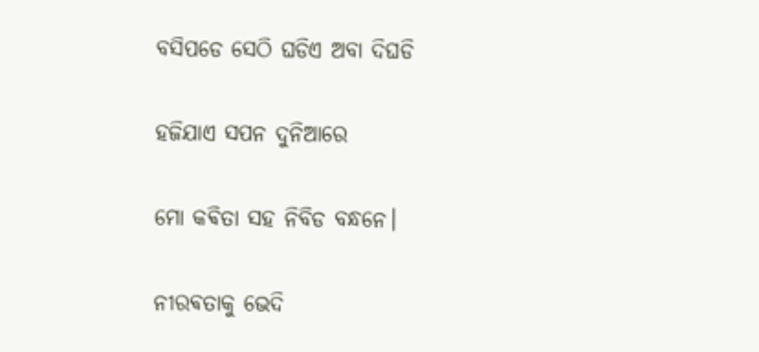ବସିପଡେ ସେଠି ଘଡିଏ ଅବା ଦିଘଡି

ହଜିଯାଏ ସପନ ଦୁନିଆରେ

ମୋ କଵିତା ସହ ନିବିଡ ବନ୍ଧନେ।

ନୀରଵତାକୁ ଭେଦି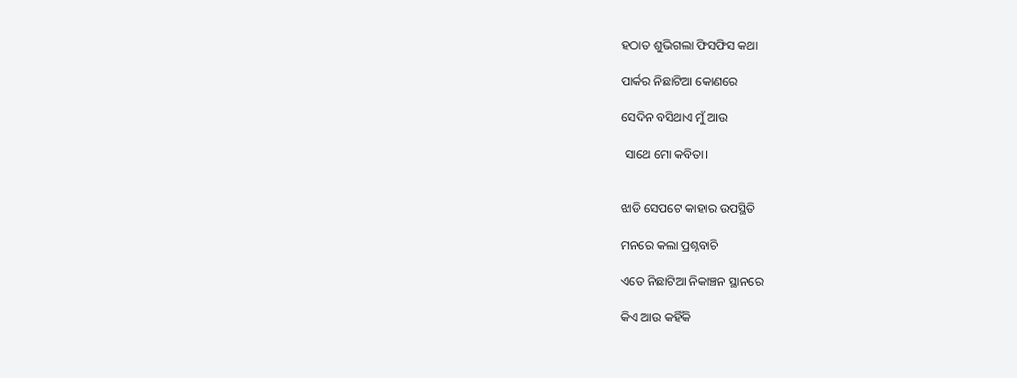ହଠାତ ଶୁଭିଗଲା ଫିସଫିସ କଥା

ପାର୍କର ନିଛାଟିଆ କୋଣରେ

ସେଦିନ ବସିଥାଏ ମୁଁ ଆଉ

 ସାଥେ ମୋ କବିତା।


ଝାଡି ସେପଟେ କାହାର ଉପସ୍ଥିତି

ମନରେ କଲା ପ୍ରଶ୍ନବାଚି

ଏତେ ନିଛାଟିଆ ନିକାଞ୍ଚନ ସ୍ଥାନରେ

କିଏ ଆଉ କହିଁକି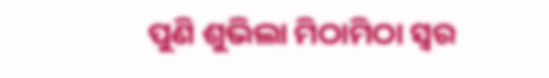ପୁଣି ଶୁଭିଲା ମିଠାମିଠା ସ୍ବର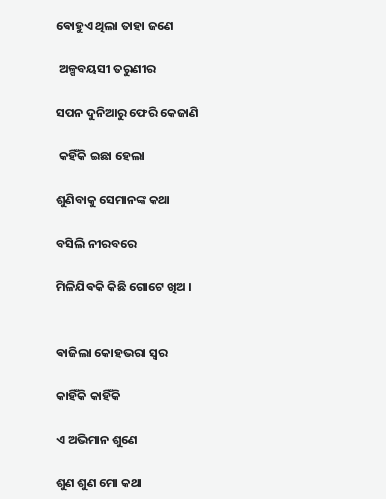ଵୋହୁଏ ଥିଲା ତାହା ଜଣେ

 ଅଳ୍ପବୟସୀ ତରୁଣୀର

ସପନ ଦୁନିଆରୁ ଫେରି କେଜାଣି

 କହିଁକି ଇଛା ହେଲା

ଶୁଣିବାକୁ ସେମାନଙ୍କ କଥା

ବସିଲି ନୀରବରେ

ମିଳିଯିଵକି କିଛି ଗୋଟେ ଖିଅ ।


ଵାଜିଲା କୋହଭରା ସ୍ବର

କାହିଁକି କାହିଁକି

ଏ ଅଭିମାନ ଶୁଣେ

ଶୁଣ ଶୁଣ ମୋ କଥା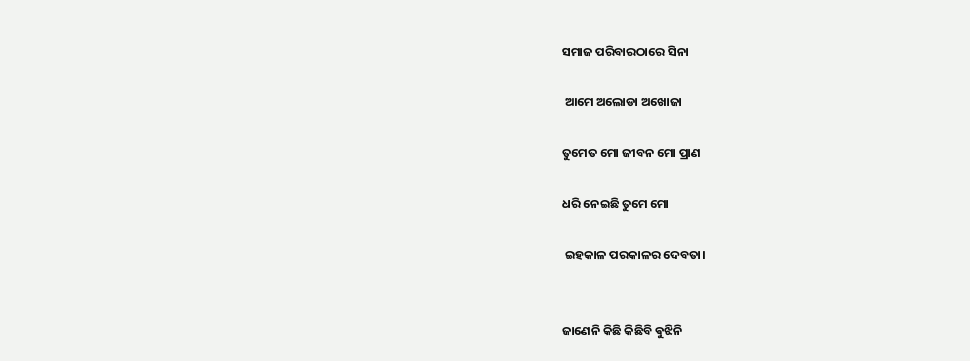ସମାଜ ପରିବାରଠାରେ ସିନା

 ଆମେ ଅଲୋଡା ଅଖୋଜା

ତୁମେତ ମୋ ଜୀବନ ମୋ ପ୍ରାଣ

ଧରି ନେଇଛି ତୁମେ ମୋ

 ଇହକାଳ ପରକାଳର ଦେବତା।


ଜାଣେନି କିଛି କିଛିବି ଵୁଝିନି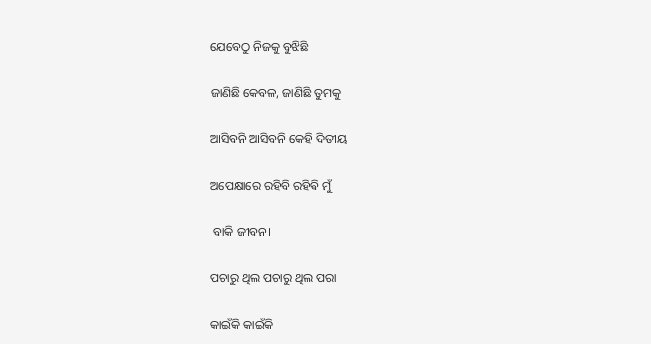ଯେବେଠୁ ନିଜକୁ ବୁଝିଛି

ଜାଣିଛି କେବଳ, ଜାଣିଛି ତୁମକୁ

ଆସିବନି ଆସିବନି କେହି ଦିତୀୟ

ଅପେକ୍ଷାରେ ରହିବି ରହିଵି ମୁଁ

 ବାକି ଜୀବନ।

ପଚାରୁ ଥିଲ ପଚାରୁ ଥିଲ ପରା

କାଇଁକି କାଇଁକି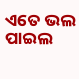ଏତେ ଭଲ ପାଇଲ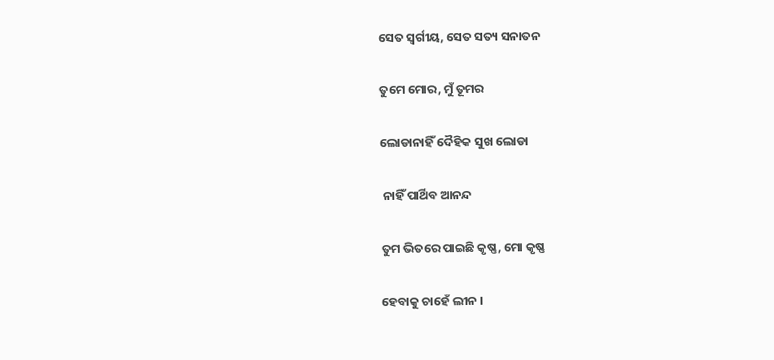ସେତ ସ୍ବର୍ଗୀୟ, ସେତ ସତ୍ୟ ସନାତନ

ତୁମେ ମୋର, ମୁଁ ତୂମର

ଲୋଡାନାହିଁ ଦୈହିକ ସୁଖ ଲୋଡା

 ନାହିଁ ପାର୍ଥିବ ଆନନ୍ଦ

ତୁମ ଭିତରେ ପାଇଛି କୃଷ୍ଣ, ମୋ କୃଷ୍ଣ

ହେବାକୁ ଚାହେଁ ଲୀନ ।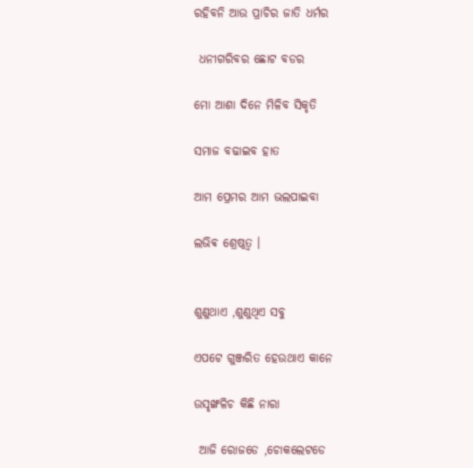ରହିବନି ଆଉ ପ୍ରାଚିର ଜାତି ଧର୍ମର

 ଧନୀଗରିବର ଛୋଟ ବଡର

ମୋ ଆଶା ଦିନେ ମିଳିବ ସିକୃତି

ସମାଜ ବଢାଇବ ହାତ

ଆମ ପ୍ରେମର ଆମ ଭଲପାଇବା

ଲଭିଵ ଶ୍ରେଷ୍ଠତ୍ଵ ।


ଶୁଣୁଥାଏ ,ଶୁଣୁଥିଏ ସବୁ

ଏପଟେ ଗୁଞ୍ଜରିତ ହେଉଥାଏ କାନେ

ଉସୃଙ୍ଖଳିଚ କିଛି ନାରା

 ଆଜି ରୋଜଡେ ,ଚୋକଲେଟଡେ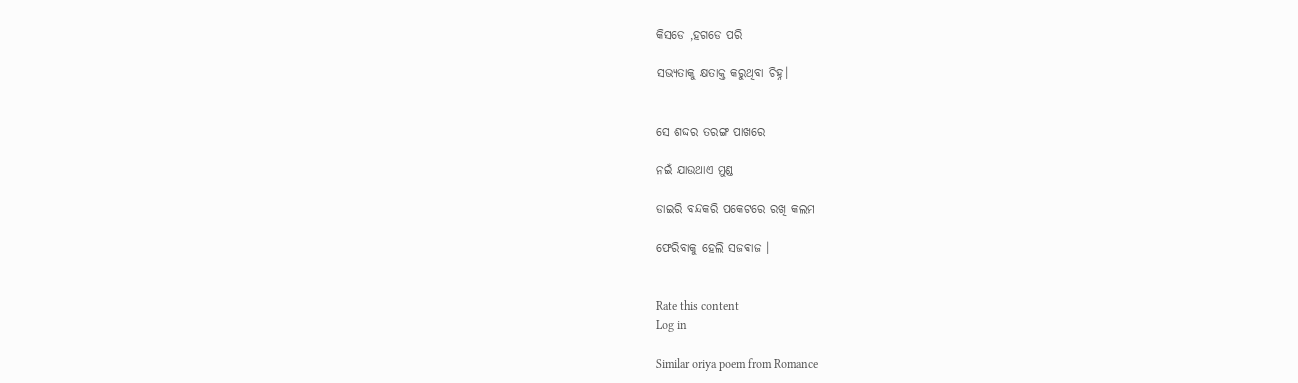କିସଡେ ,ହଗଡେ ପରି

ସଭ୍ୟତାକୁ କ୍ଷତାକ୍ତ କରୁଥିବା ଚିହ୍ନ।


ସେ ଶଦ୍ଦର ତରଙ୍ଗ ପାଖରେ

ନଇଁ ଯାଉଥାଏ ମୁଣ୍ଡ

ଡାଇରି ବନ୍ଦକରି ପକେଟରେ ରଖି କଲମ

ଫେରିବାକୁ ହେଲି ସଜଵାଜ ।


Rate this content
Log in

Similar oriya poem from Romance